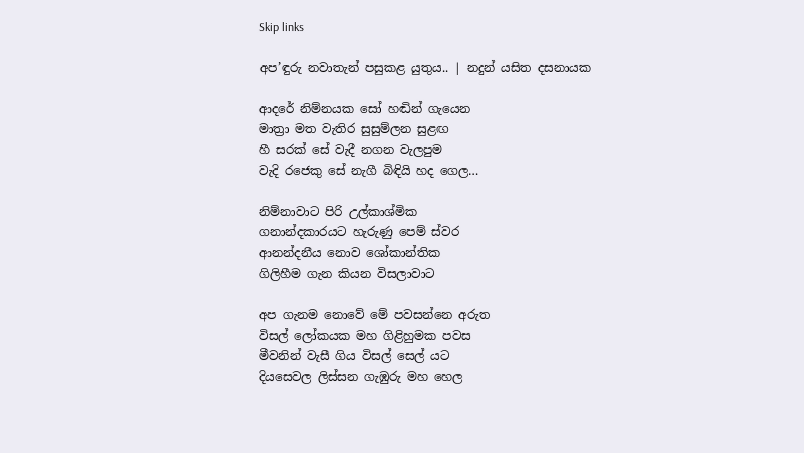Skip links

අප’ඳුරු නවාතැන් පසුකළ යුතුය.. | නදුන් යසිත දසනායක

ආදරේ නිම්නයක සෝ හඬින් ගැයෙන
මාත්‍රා මත වැතිර සුසුම්ලන සුළඟ
හී සරක් සේ වැදී නගන වැලපුම
වැදි රජෙකු සේ නැගී බිඳියි හද ගෙල…

නිම්නාවාට පිරි උල්කාශ්මික
ගනාන්දකාරයට හැරුණු පෙම් ස්වර
ආනන්දනීය නොව ශෝකාන්තික
ගිලිහීම ගැන කියන විසලාවාට

අප ගැනම නොවේ මේ පවසන්නෙ අරුත
විසල් ලෝකයක මහ ගිළිහුමක පවස
මීවනින් වැසී ගිය විසල් සෙල් යට
දියසෙවල ලිස්සන ගැඹුරු මහ හෙල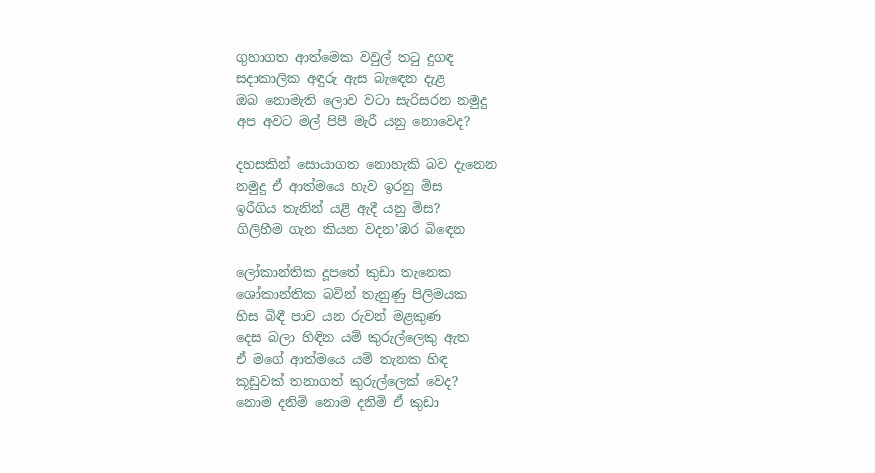ගුහාගත ආත්මෙක වවුල් තටු දුගඳ
සදාකාලික අඳුරු ඇස බැඳෙන දැළ
ඔබ නොමැති ලොව වටා සැරිසරන නමුදු
අප අවට මල් පිපී මැරී යනු නොවෙද?

දහසකින් සොයාගත නොහැකි බව දැනෙන
නමුදු ඒ ආත්මයෙ හැව ඉරනු මිස
ඉරීගිය තැනින් යළි ඇදී යනු මිස?
ගිලිහීම ගැන කියන වදන’ඹර බිඳෙන

ලෝකාන්තික දූපතේ කුඩා තැනෙක
ශෝකාන්තික බවින් තැනුණු පිලිමයක
හිස බිඳී පාව යන රුවන් මළකුණ
දෙස බලා හිඳින යම් කුරුල්ලෙකු ඇත
ඒ මගේ ආත්මයෙ යම් තැනක හිඳ
කූඩුවක් තනාගත් කුරුල්ලෙක් වෙද?
නොම දනිමි නොම දනිමි ඒ කුඩා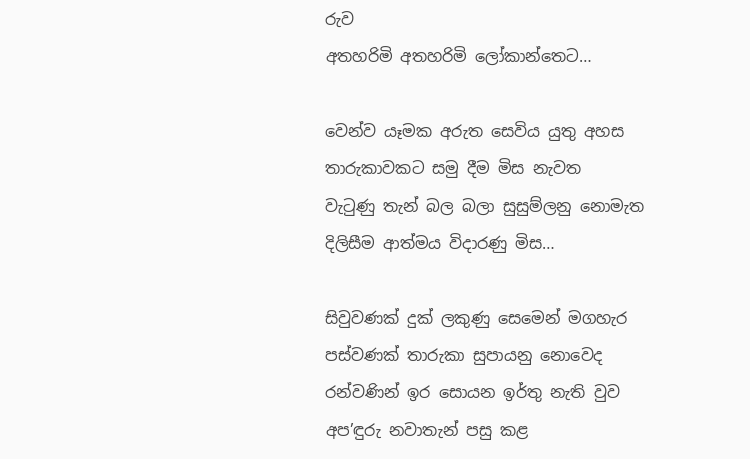රුව
අතහරිමි අතහරිමි ලෝකාන්තෙට…

වෙන්ව යෑමක අරුත සෙවිය යුතු අහස
තාරුකාවකට සමු දීම මිස නැවත
වැටුණු තැන් බල බලා සුසුම්ලනු නොමැත
දිලිසීම ආත්මය විදාරණු මිස…

සිවුවණක් දුක් ලකුණු සෙමෙන් මගහැර
පස්වණක් තාරුකා සුපායනු නොවෙද
රන්වණින් ඉර සොයන ඉර්තු නැති වුව
අප’ඳුරු නවාතැන් පසු කළ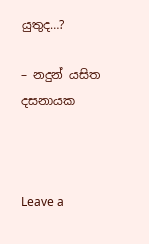යුතුද…?

– නදුන් යසිත දසනායක



Leave a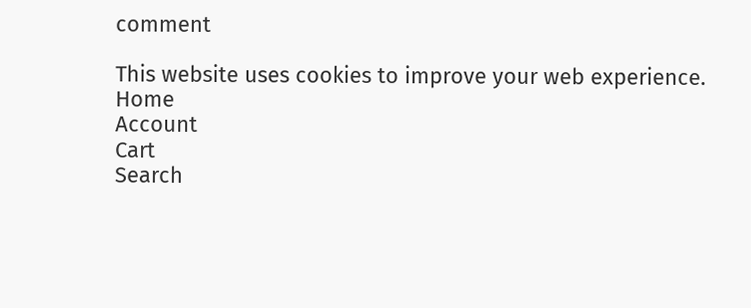comment

This website uses cookies to improve your web experience.
Home
Account
Cart
Search